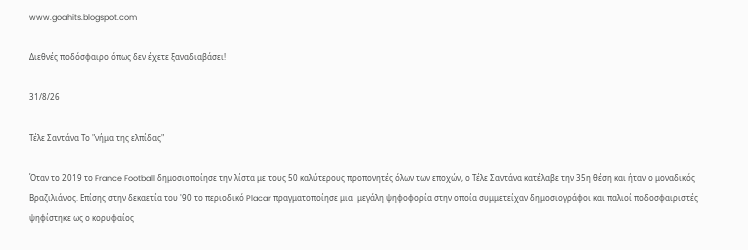www.goahits.blogspot.com

Διεθνές ποδόσφαιρο όπως δεν έχετε ξαναδιαβάσει!

31/8/26

Τέλε Σαντάνα Το "νήμα της ελπίδας"

Όταν το 2019 το France Football δημοσιοποίησε την λίστα με τους 50 καλύτερους προπονητές όλων των εποχών, ο Τέλε Σαντάνα κατέλαβε την 35η θέση και ήταν ο μοναδικός Βραζιλιάνος. Επίσης στην δεκαετία του '90 το περιοδικό Placar πραγματοποίησε μια  μεγάλη ψηφοφορία στην οποία συμμετείχαν δημοσιογράφοι και παλιοί ποδοσφαιριστές ψηφίστηκε ως ο κορυφαίος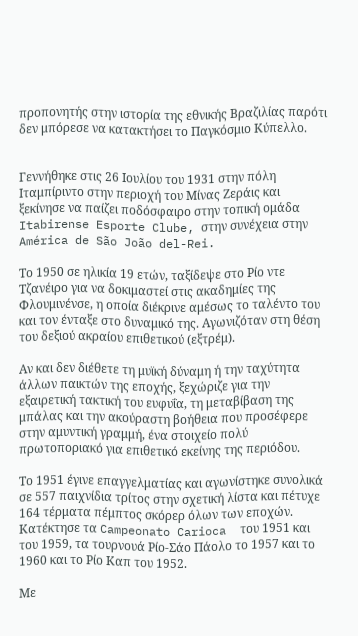προπονητής στην ιστορία της εθνικής Βραζιλίας παρότι δεν μπόρεσε να κατακτήσει το Παγκόσμιο Κύπελλο.


Γεννήθηκε στις 26 Ιουλίου του 1931 στην πόλη Ιταμπίριντο στην περιοχή του Μίνας Ζεράις και ξεκίνησε να παίζει ποδόσφαιρο στην τοπική ομάδα Itabirense Esporte Clube, στην συνέχεια στην América de São João del-Rei.

Το 1950 σε ηλικία 19 ετών, ταξίδεψε στο Ρίο ντε Τζανέιρο για να δοκιμαστεί στις ακαδημίες της Φλουμινένσε, η οποία διέκρινε αμέσως το ταλέντο του και τον ένταξε στο δυναμικό της. Αγωνιζόταν στη θέση του δεξιού ακραίου επιθετικού (εξτρέμ).

Αν και δεν διέθετε τη μυϊκή δύναμη ή την ταχύτητα άλλων παικτών της εποχής, ξεχώριζε για την εξαιρετική τακτική του ευφυΐα, τη μεταβίβαση της μπάλας και την ακούραστη βοήθεια που προσέφερε στην αμυντική γραμμή, ένα στοιχείο πολύ πρωτοποριακό για επιθετικό εκείνης της περιόδου.

Το 1951 έγινε επαγγελματίας και αγωνίστηκε συνολικά σε 557 παιχνίδια τρίτος στην σχετική λίστα και πέτυχε 164 τέρματα πέμπτος σκόρερ όλων των εποχών. Κατέκτησε τα Campeonato Carioca  του 1951 και του 1959, τα τουρνουά Ρίο-Σάο Πάολο το 1957 και το 1960 και το Ρίο Καπ του 1952.

Με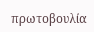πρωτοβουλία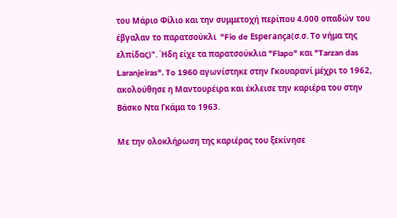του Μάριο Φίλιο και την συμμετοχή περίπου 4.000 οπαδών του έβγαλαν το παρατσούκλι  "Fio de Esperança(σ.σ. Το νήμα της ελπίδας)". Ήδη είχε τα παρατσούκλια "Flapo" και "Tarzan das Laranjeiras". To 1960 αγωνίστηκε στην Γκουαρανί μέχρι το 1962, ακολούθησε η Μαντουρέιρα και έκλεισε την καριέρα του στην Βάσκο Ντα Γκάμα το 1963.

Με την ολοκλήρωση της καριέρας του ξεκίνησε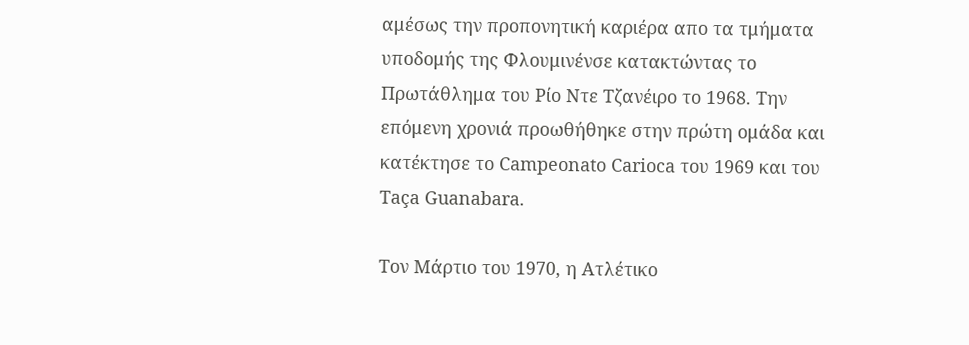αμέσως την προπονητική καριέρα απο τα τμήματα υποδομής της Φλουμινένσε κατακτώντας το Πρωτάθλημα του Ρίο Ντε Τζανέιρο το 1968. Την επόμενη χρονιά προωθήθηκε στην πρώτη ομάδα και κατέκτησε το Campeonato Carioca του 1969 και του Taça Guanabara.

Τον Μάρτιο του 1970, η Ατλέτικο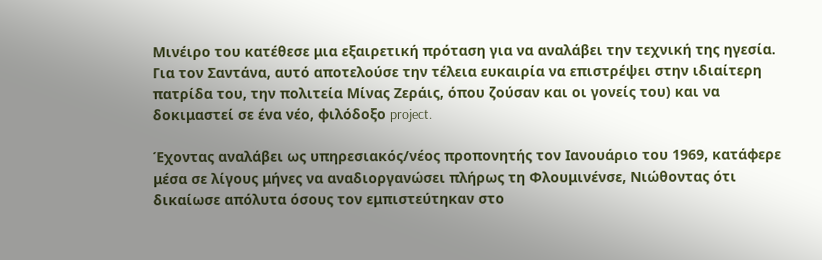Μινέιρο του κατέθεσε μια εξαιρετική πρόταση για να αναλάβει την τεχνική της ηγεσία. Για τον Σαντάνα, αυτό αποτελούσε την τέλεια ευκαιρία να επιστρέψει στην ιδιαίτερη πατρίδα του, την πολιτεία Μίνας Ζεράις, όπου ζούσαν και οι γονείς του) και να δοκιμαστεί σε ένα νέο, φιλόδοξο project.

Έχοντας αναλάβει ως υπηρεσιακός/νέος προπονητής τον Ιανουάριο του 1969, κατάφερε μέσα σε λίγους μήνες να αναδιοργανώσει πλήρως τη Φλουμινένσε, Νιώθοντας ότι δικαίωσε απόλυτα όσους τον εμπιστεύτηκαν στο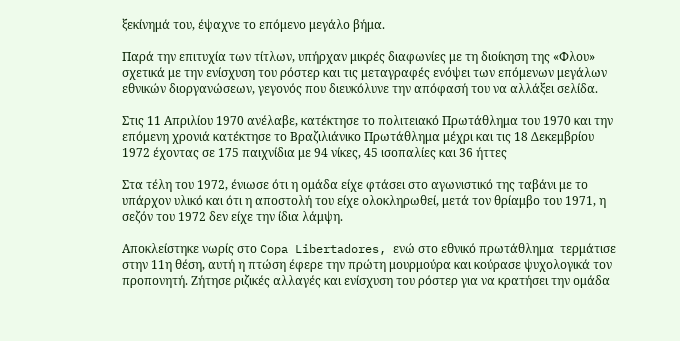ξεκίνημά του, έψαχνε το επόμενο μεγάλο βήμα.

Παρά την επιτυχία των τίτλων, υπήρχαν μικρές διαφωνίες με τη διοίκηση της «Φλου» σχετικά με την ενίσχυση του ρόστερ και τις μεταγραφές ενόψει των επόμενων μεγάλων εθνικών διοργανώσεων, γεγονός που διευκόλυνε την απόφασή του να αλλάξει σελίδα.

Στις 11 Απριλίου 1970 ανέλαβε, κατέκτησε το πολιτειακό Πρωτάθλημα του 1970 και την επόμενη χρονιά κατέκτησε το Βραζιλιάνικο Πρωτάθλημα μέχρι και τις 18 Δεκεμβρίου 1972 έχοντας σε 175 παιχνίδια με 94 νίκες, 45 ισοπαλίες και 36 ήττες

Στα τέλη του 1972, ένιωσε ότι η ομάδα είχε φτάσει στο αγωνιστικό της ταβάνι με το υπάρχον υλικό και ότι η αποστολή του είχε ολοκληρωθεί, μετά τον θρίαμβο του 1971, η σεζόν του 1972 δεν είχε την ίδια λάμψη.

Αποκλείστηκε νωρίς στο Copa Libertadores, ενώ στο εθνικό πρωτάθλημα  τερμάτισε στην 11η θέση, αυτή η πτώση έφερε την πρώτη μουρμούρα και κούρασε ψυχολογικά τον προπονητή. Ζήτησε ριζικές αλλαγές και ενίσχυση του ρόστερ για να κρατήσει την ομάδα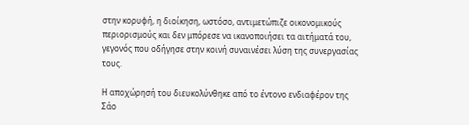στην κορυφή, η διοίκηση, ωστόσο, αντιμετώπιζε οικονομικούς περιορισμούς και δεν μπόρεσε να ικανοποιήσει τα αιτήματά του, γεγονός που οδήγησε στην κοινή συναινέσει λύση της συνεργασίας τους.

Η αποχώρησή του διευκολύνθηκε από το έντονο ενδιαφέρον της Σάο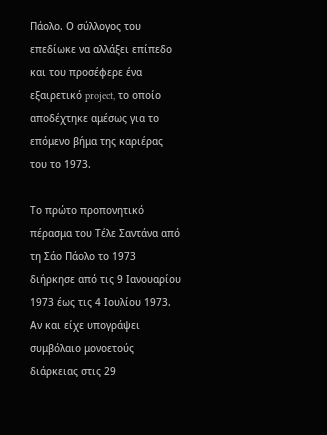Πάολο. Ο σύλλογος του επεδίωκε να αλλάξει επίπεδο και του προσέφερε ένα εξαιρετικό project, το οποίο αποδέχτηκε αμέσως για το επόμενο βήμα της καριέρας του το 1973.

Το πρώτο προπονητικό πέρασμα του Τέλε Σαντάνα από τη Σάο Πάολο το 1973 διήρκησε από τις 9 Ιανουαρίου 1973 έως τις 4 Ιουλίου 1973. Αν και είχε υπογράψει συμβόλαιο μονοετούς διάρκειας στις 29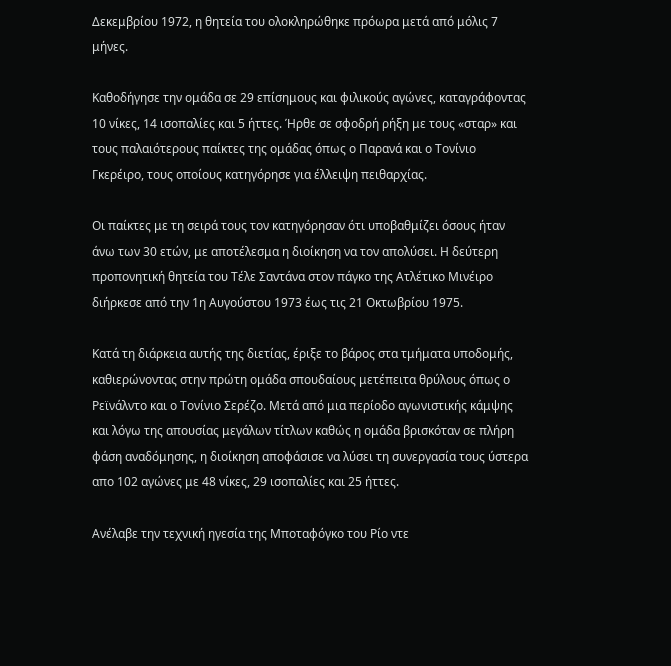Δεκεμβρίου 1972, η θητεία του ολοκληρώθηκε πρόωρα μετά από μόλις 7 μήνες.

Καθοδήγησε την ομάδα σε 29 επίσημους και φιλικούς αγώνες, καταγράφοντας 10 νίκες, 14 ισοπαλίες και 5 ήττες. Ήρθε σε σφοδρή ρήξη με τους «σταρ» και τους παλαιότερους παίκτες της ομάδας όπως ο Παρανά και ο Τονίνιο Γκερέιρο, τους οποίους κατηγόρησε για έλλειψη πειθαρχίας.

Οι παίκτες με τη σειρά τους τον κατηγόρησαν ότι υποβαθμίζει όσους ήταν άνω των 30 ετών, με αποτέλεσμα η διοίκηση να τον απολύσει. Η δεύτερη προπονητική θητεία του Τέλε Σαντάνα στον πάγκο της Ατλέτικο Μινέιρο διήρκεσε από την 1η Αυγούστου 1973 έως τις 21 Οκτωβρίου 1975.

Κατά τη διάρκεια αυτής της διετίας, έριξε το βάρος στα τμήματα υποδομής, καθιερώνοντας στην πρώτη ομάδα σπουδαίους μετέπειτα θρύλους όπως ο Ρεϊνάλντο και ο Τονίνιο Σερέζο. Μετά από μια περίοδο αγωνιστικής κάμψης και λόγω της απουσίας μεγάλων τίτλων καθώς η ομάδα βρισκόταν σε πλήρη φάση αναδόμησης, η διοίκηση αποφάσισε να λύσει τη συνεργασία τους ύστερα απο 102 αγώνες με 48 νίκες, 29 ισοπαλίες και 25 ήττες.

Ανέλαβε την τεχνική ηγεσία της Μποταφόγκο του Ρίο ντε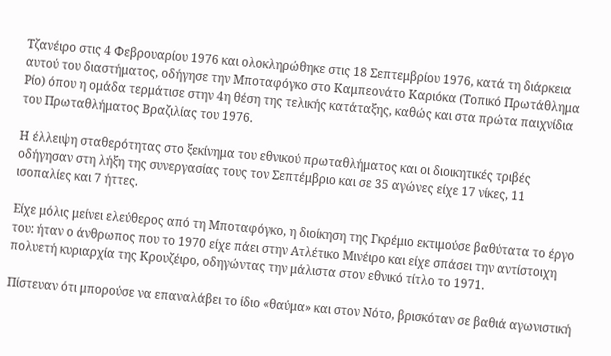Τζανέιρο στις 4 Φεβρουαρίου 1976 και ολοκληρώθηκε στις 18 Σεπτεμβρίου 1976, κατά τη διάρκεια αυτού του διαστήματος, οδήγησε την Μποταφόγκο στο Καμπεονάτο Καριόκα (Τοπικό Πρωτάθλημα Ρίο) όπου η ομάδα τερμάτισε στην 4η θέση της τελικής κατάταξης, καθώς και στα πρώτα παιχνίδια του Πρωταθλήματος Βραζιλίας του 1976.

Η έλλειψη σταθερότητας στο ξεκίνημα του εθνικού πρωταθλήματος και οι διοικητικές τριβές οδήγησαν στη λήξη της συνεργασίας τους τον Σεπτέμβριο και σε 35 αγώνες είχε 17 νίκες, 11 ισοπαλίες και 7 ήττες.

Είχε μόλις μείνει ελεύθερος από τη Μποταφόγκο, η διοίκηση της Γκρέμιο εκτιμούσε βαθύτατα το έργο του: ήταν ο άνθρωπος που το 1970 είχε πάει στην Ατλέτικο Μινέιρο και είχε σπάσει την αντίστοιχη πολυετή κυριαρχία της Κρουζέιρο, οδηγώντας την μάλιστα στον εθνικό τίτλο το 1971.

Πίστευαν ότι μπορούσε να επαναλάβει το ίδιο «θαύμα» και στον Νότο, βρισκόταν σε βαθιά αγωνιστική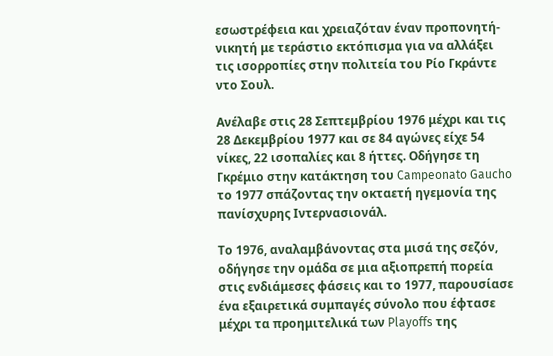εσωστρέφεια και χρειαζόταν έναν προπονητή-νικητή με τεράστιο εκτόπισμα για να αλλάξει τις ισορροπίες στην πολιτεία του Ρίο Γκράντε ντο Σουλ.

Ανέλαβε στις 28 Σεπτεμβρίου 1976 μέχρι και τις 28 Δεκεμβρίου 1977 και σε 84 αγώνες είχε 54 νίκες, 22 ισοπαλίες και 8 ήττες. Οδήγησε τη Γκρέμιο στην κατάκτηση του Campeonato Gaucho το 1977 σπάζοντας την οκταετή ηγεμονία της πανίσχυρης Ιντερνασιονάλ.

Το 1976, αναλαμβάνοντας στα μισά της σεζόν, οδήγησε την ομάδα σε μια αξιοπρεπή πορεία στις ενδιάμεσες φάσεις και το 1977, παρουσίασε ένα εξαιρετικά συμπαγές σύνολο που έφτασε μέχρι τα προημιτελικά των Playoffs της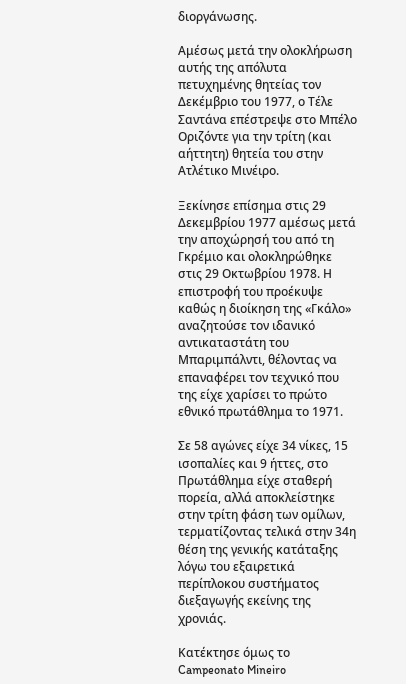διοργάνωσης.

Αμέσως μετά την ολοκλήρωση αυτής της απόλυτα πετυχημένης θητείας τον Δεκέμβριο του 1977, ο Τέλε Σαντάνα επέστρεψε στο Μπέλο Οριζόντε για την τρίτη (και αήττητη) θητεία του στην Ατλέτικο Μινέιρο.

Ξεκίνησε επίσημα στις 29 Δεκεμβρίου 1977 αμέσως μετά την αποχώρησή του από τη Γκρέμιο και ολοκληρώθηκε στις 29 Οκτωβρίου 1978. Η επιστροφή του προέκυψε καθώς η διοίκηση της «Γκάλο» αναζητούσε τον ιδανικό αντικαταστάτη του Μπαριμπάλντι, θέλοντας να επαναφέρει τον τεχνικό που της είχε χαρίσει το πρώτο εθνικό πρωτάθλημα το 1971.

Σε 58 αγώνες είχε 34 νίκες, 15 ισοπαλίες και 9 ήττες, στο Πρωτάθλημα είχε σταθερή πορεία, αλλά αποκλείστηκε στην τρίτη φάση των ομίλων, τερματίζοντας τελικά στην 34η θέση της γενικής κατάταξης λόγω του εξαιρετικά περίπλοκου συστήματος διεξαγωγής εκείνης της χρονιάς.

Κατέκτησε όμως το Campeonato Mineiro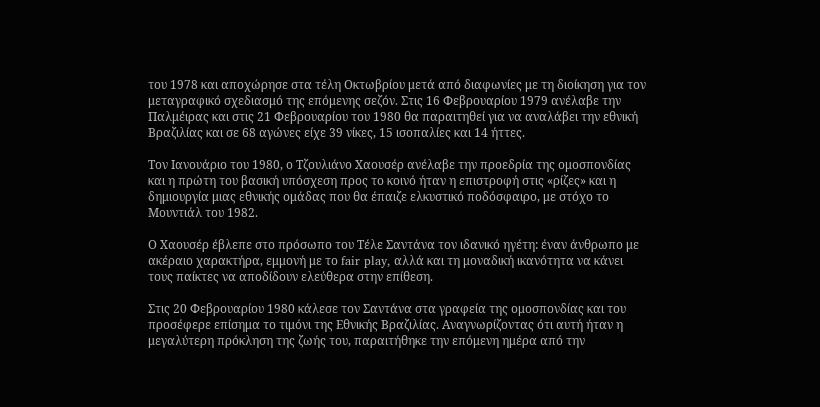του 1978 και αποχώρησε στα τέλη Οκτωβρίου μετά από διαφωνίες με τη διοίκηση για τον μεταγραφικό σχεδιασμό της επόμενης σεζόν. Στις 16 Φεβρουαρίου 1979 ανέλαβε την Παλμέιρας και στις 21 Φεβρουαρίου του 1980 θα παραιτηθεί για να αναλάβει την εθνική Βραζιλίας και σε 68 αγώνες είχε 39 νίκες, 15 ισοπαλίες και 14 ήττες.

Τον Ιανουάριο του 1980, ο Τζουλιάνο Χαουσέρ ανέλαβε την προεδρία της ομοσπονδίας και η πρώτη του βασική υπόσχεση προς το κοινό ήταν η επιστροφή στις «ρίζες» και η δημιουργία μιας εθνικής ομάδας που θα έπαιζε ελκυστικό ποδόσφαιρο, με στόχο το Μουντιάλ του 1982.

Ο Χαουσέρ έβλεπε στο πρόσωπο του Τέλε Σαντάνα τον ιδανικό ηγέτη: έναν άνθρωπο με ακέραιο χαρακτήρα, εμμονή με το fair play, αλλά και τη μοναδική ικανότητα να κάνει τους παίκτες να αποδίδουν ελεύθερα στην επίθεση.

Στις 20 Φεβρουαρίου 1980 κάλεσε τον Σαντάνα στα γραφεία της ομοσπονδίας και του προσέφερε επίσημα το τιμόνι της Εθνικής Βραζιλίας. Αναγνωρίζοντας ότι αυτή ήταν η μεγαλύτερη πρόκληση της ζωής του, παραιτήθηκε την επόμενη ημέρα από την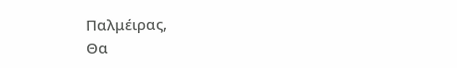Παλμέιρας,
Θα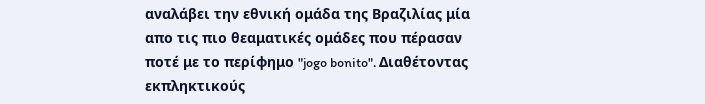αναλάβει την εθνική ομάδα της Βραζιλίας μία απο τις πιο θεαματικές ομάδες που πέρασαν ποτέ με το περίφημο "jogo bonito". Διαθέτοντας εκπληκτικούς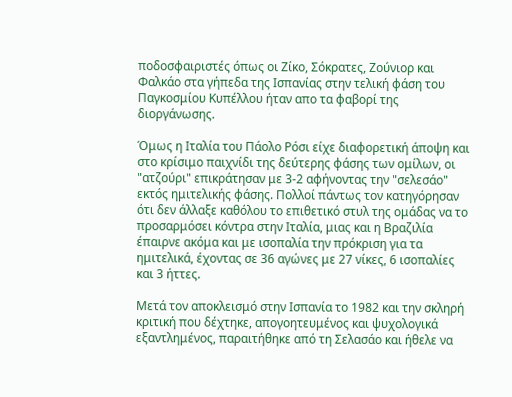ποδοσφαιριστές όπως οι Ζίκο, Σόκρατες, Ζούνιορ και Φαλκάο στα γήπεδα της Ισπανίας στην τελική φάση του Παγκοσμίου Κυπέλλου ήταν απο τα φαβορί της διοργάνωσης.

Όμως η Ιταλία του Πάολο Ρόσι είχε διαφορετική άποψη και στο κρίσιμο παιχνίδι της δεύτερης φάσης των ομίλων, οι "ατζούρι" επικράτησαν με 3-2 αφήνοντας την "σελεσάο" εκτός ημιτελικής φάσης. Πολλοί πάντως τον κατηγόρησαν ότι δεν άλλαξε καθόλου το επιθετικό στυλ της ομάδας να το προσαρμόσει κόντρα στην Ιταλία, μιας και η Βραζιλία έπαιρνε ακόμα και με ισοπαλία την πρόκριση για τα ημιτελικά, έχοντας σε 36 αγώνες με 27 νίκες, 6 ισοπαλίες και 3 ήττες.

Μετά τον αποκλεισμό στην Ισπανία το 1982 και την σκληρή κριτική που δέχτηκε, απογοητευμένος και ψυχολογικά εξαντλημένος, παραιτήθηκε από τη Σελασάο και ήθελε να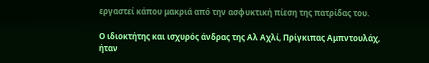εργαστεί κάπου μακριά από την ασφυκτική πίεση της πατρίδας του.

Ο ιδιοκτήτης και ισχυρός άνδρας της Αλ Αχλί, Πρίγκιπας Αμπντουλάχ, ήταν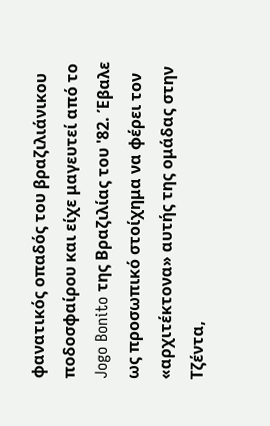φανατικός οπαδός του βραζιλιάνικου ποδοσφαίρου και είχε μαγευτεί από το Jogo Bonito της Βραζιλίας του '82. Έβαλε ως προσωπικό στοίχημα να φέρει τον «αρχιτέκτονα» αυτής της ομάδας στην Τζέντα,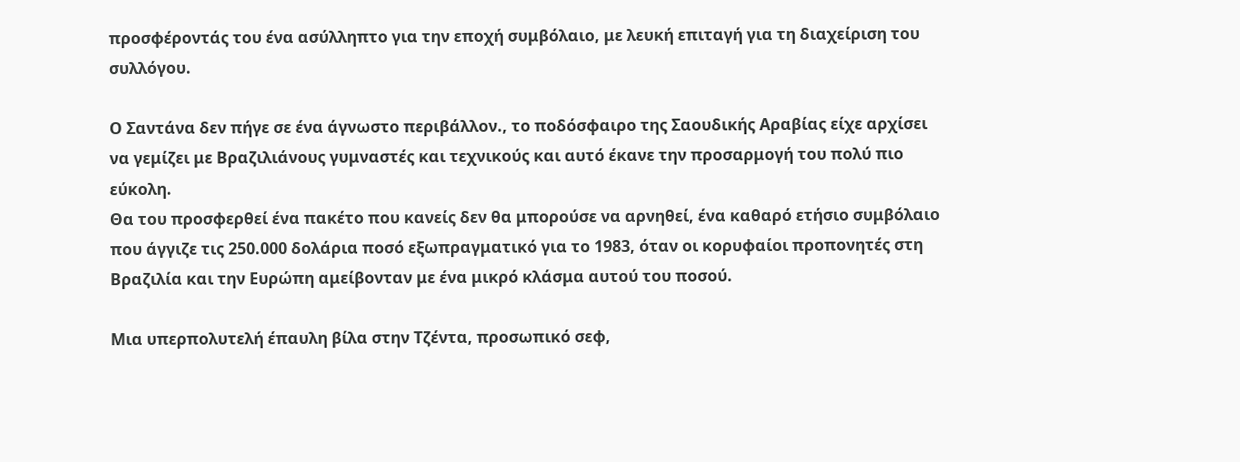προσφέροντάς του ένα ασύλληπτο για την εποχή συμβόλαιο, με λευκή επιταγή για τη διαχείριση του συλλόγου.

Ο Σαντάνα δεν πήγε σε ένα άγνωστο περιβάλλον., το ποδόσφαιρο της Σαουδικής Αραβίας είχε αρχίσει να γεμίζει με Βραζιλιάνους γυμναστές και τεχνικούς και αυτό έκανε την προσαρμογή του πολύ πιο εύκολη.
Θα του προσφερθεί ένα πακέτο που κανείς δεν θα μπορούσε να αρνηθεί, ένα καθαρό ετήσιο συμβόλαιο που άγγιζε τις 250.000 δολάρια ποσό εξωπραγματικό για το 1983, όταν οι κορυφαίοι προπονητές στη Βραζιλία και την Ευρώπη αμείβονταν με ένα μικρό κλάσμα αυτού του ποσού.

Μια υπερπολυτελή έπαυλη βίλα στην Τζέντα, προσωπικό σεφ,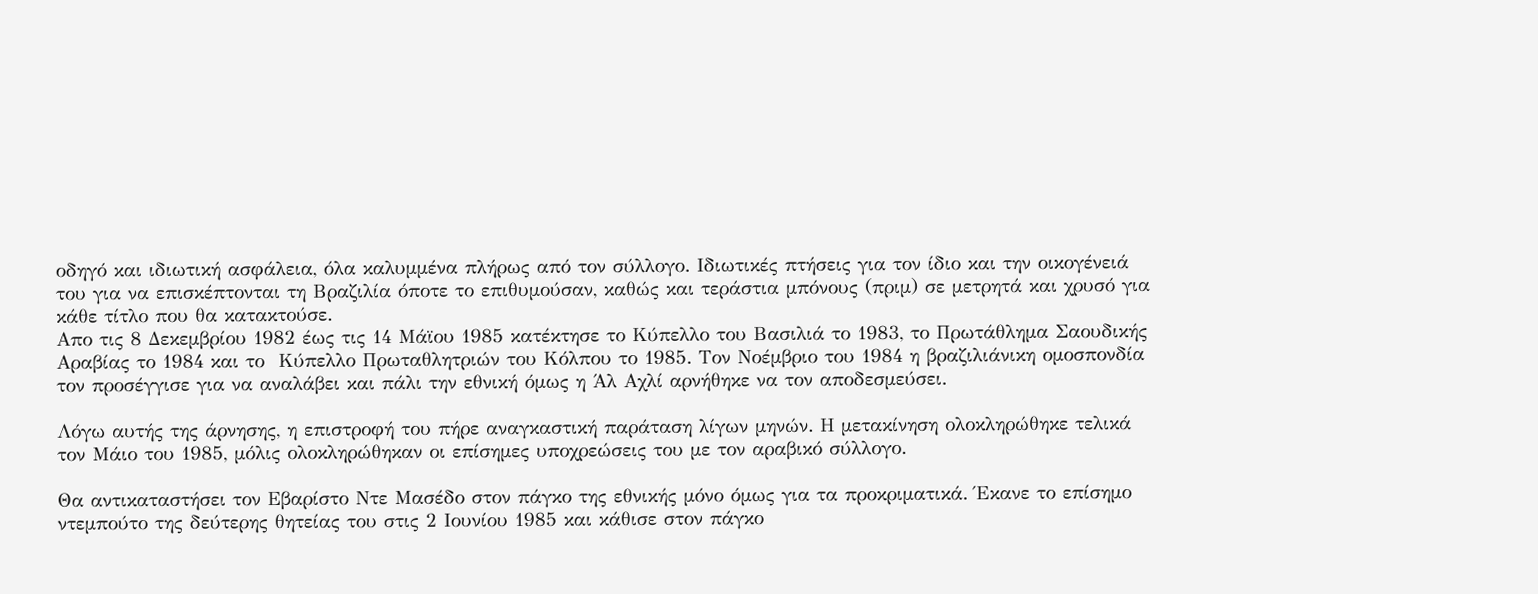οδηγό και ιδιωτική ασφάλεια, όλα καλυμμένα πλήρως από τον σύλλογο. Ιδιωτικές πτήσεις για τον ίδιο και την οικογένειά του για να επισκέπτονται τη Βραζιλία όποτε το επιθυμούσαν, καθώς και τεράστια μπόνους (πριμ) σε μετρητά και χρυσό για κάθε τίτλο που θα κατακτούσε.
Απο τις 8 Δεκεμβρίου 1982 έως τις 14 Μάϊου 1985 κατέκτησε το Κύπελλο του Βασιλιά το 1983, το Πρωτάθλημα Σαουδικής Αραβίας το 1984 και το  Κύπελλο Πρωταθλητριών του Κόλπου το 1985. Τον Νοέμβριο του 1984 η βραζιλιάνικη ομοσπονδία τον προσέγγισε για να αναλάβει και πάλι την εθνική όμως η Άλ Αχλί αρνήθηκε να τον αποδεσμεύσει.

Λόγω αυτής της άρνησης, η επιστροφή του πήρε αναγκαστική παράταση λίγων μηνών. Η μετακίνηση ολοκληρώθηκε τελικά τον Μάιο του 1985, μόλις ολοκληρώθηκαν οι επίσημες υποχρεώσεις του με τον αραβικό σύλλογο.

Θα αντικαταστήσει τον Εβαρίστο Ντε Μασέδο στον πάγκο της εθνικής μόνο όμως για τα προκριματικά. Έκανε το επίσημο ντεμπούτο της δεύτερης θητείας του στις 2 Ιουνίου 1985 και κάθισε στον πάγκο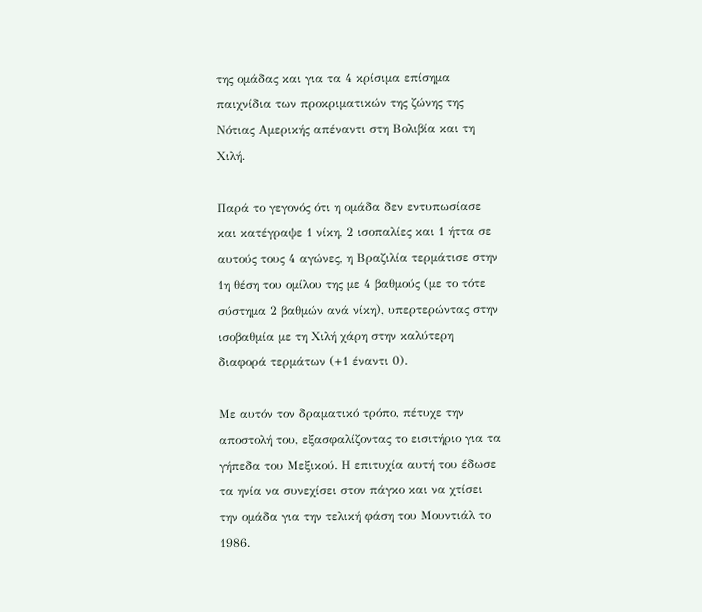της ομάδας και για τα 4 κρίσιμα επίσημα παιχνίδια των προκριματικών της ζώνης της Νότιας Αμερικής απέναντι στη Βολιβία και τη Χιλή.

Παρά το γεγονός ότι η ομάδα δεν εντυπωσίασε και κατέγραψε 1 νίκη, 2 ισοπαλίες και 1 ήττα σε αυτούς τους 4 αγώνες, η Βραζιλία τερμάτισε στην 1η θέση του ομίλου της με 4 βαθμούς (με το τότε σύστημα 2 βαθμών ανά νίκη), υπερτερώντας στην ισοβαθμία με τη Χιλή χάρη στην καλύτερη διαφορά τερμάτων (+1 έναντι 0).

Με αυτόν τον δραματικό τρόπο, πέτυχε την αποστολή του, εξασφαλίζοντας το εισιτήριο για τα γήπεδα του Μεξικού. Η επιτυχία αυτή του έδωσε τα ηνία να συνεχίσει στον πάγκο και να χτίσει την ομάδα για την τελική φάση του Μουντιάλ το 1986.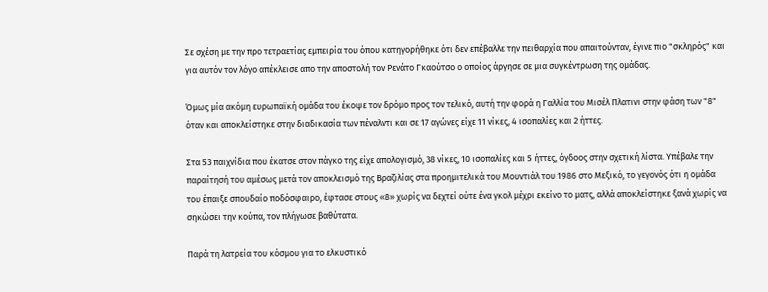Σε σχέση με την προ τετραετίας εμπειρία του όπου κατηγορήθηκε ότι δεν επέβαλλε την πειθαρχία που απαιτούνταν, έγινε πιο "σκληρός" και για αυτόν τον λόγο απέκλεισε απο την αποστολή τον Ρενάτο Γκαούτσο ο οποίος άργησε σε μια συγκέντρωση της ομάδας.

Όμως μία ακόμη ευρωπαϊκή ομάδα του έκοψε τον δρόμο προς τον τελικό, αυτή την φορά η Γαλλία του Μισέλ Πλατινι στην φάση των "8" όταν και αποκλείστηκε στην διαδικασία των πέναλντι και σε 17 αγώνες είχε 11 νίκες, 4 ισοπαλίες και 2 ήττες.

Στα 53 παιχνίδια που έκατσε στον πάγκο της είχε απολογισμό, 38 νίκες, 10 ισοπαλίες και 5 ήττες, όγδοος στην σχετική λίστα. Υπέβαλε την παραίτησή του αμέσως μετά τον αποκλεισμό της Βραζιλίας στα προημιτελικά του Μουντιάλ του 1986 στο Μεξικό, το γεγονός ότι η ομάδα του έπαιξε σπουδαίο ποδόσφαιρο, έφτασε στους «8» χωρίς να δεχτεί ούτε ένα γκολ μέχρι εκείνο το ματς, αλλά αποκλείστηκε ξανά χωρίς να σηκώσει την κούπα, τον πλήγωσε βαθύτατα.

Παρά τη λατρεία του κόσμου για το ελκυστικό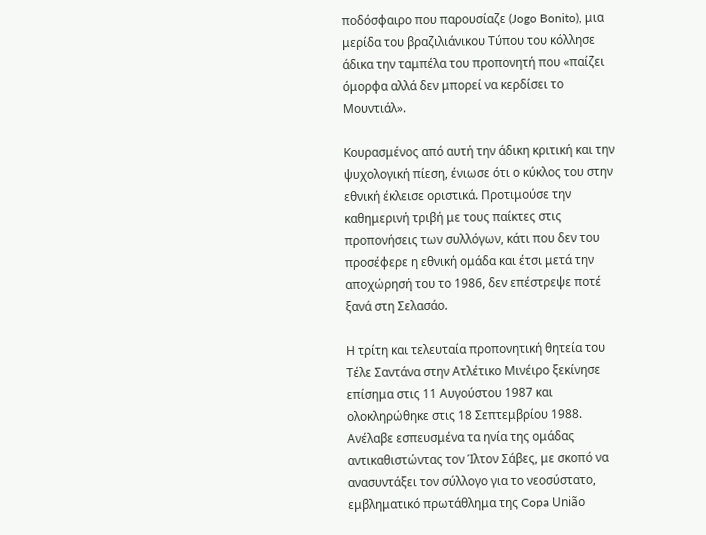ποδόσφαιρο που παρουσίαζε (Jogo Bonito), μια μερίδα του βραζιλιάνικου Τύπου του κόλλησε άδικα την ταμπέλα του προπονητή που «παίζει όμορφα αλλά δεν μπορεί να κερδίσει το Μουντιάλ».

Κουρασμένος από αυτή την άδικη κριτική και την ψυχολογική πίεση, ένιωσε ότι ο κύκλος του στην εθνική έκλεισε οριστικά. Προτιμούσε την καθημερινή τριβή με τους παίκτες στις προπονήσεις των συλλόγων, κάτι που δεν του προσέφερε η εθνική ομάδα και έτσι μετά την αποχώρησή του το 1986, δεν επέστρεψε ποτέ ξανά στη Σελασάο.

Η τρίτη και τελευταία προπονητική θητεία του Τέλε Σαντάνα στην Ατλέτικο Μινέιρο ξεκίνησε επίσημα στις 11 Αυγούστου 1987 και ολοκληρώθηκε στις 18 Σεπτεμβρίου 1988. Ανέλαβε εσπευσμένα τα ηνία της ομάδας αντικαθιστώντας τον Ίλτον Σάβες, με σκοπό να ανασυντάξει τον σύλλογο για το νεοσύστατο, εμβληματικό πρωτάθλημα της Copa União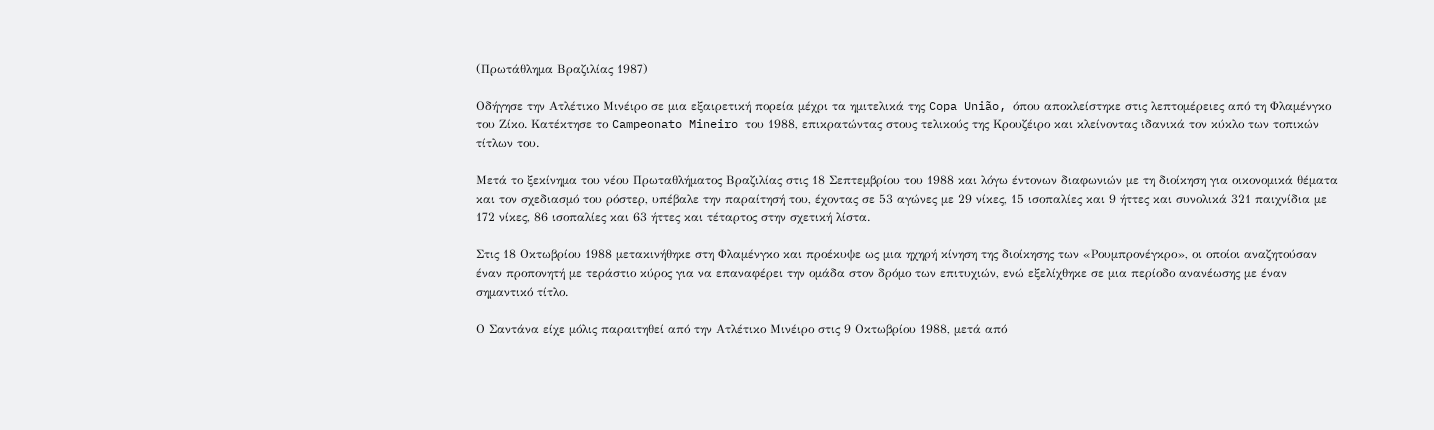(Πρωτάθλημα Βραζιλίας 1987)

Οδήγησε την Ατλέτικο Μινέιρο σε μια εξαιρετική πορεία μέχρι τα ημιτελικά της Copa União, όπου αποκλείστηκε στις λεπτομέρειες από τη Φλαμένγκο του Ζίκο. Κατέκτησε το Campeonato Mineiro του 1988, επικρατώντας στους τελικούς της Κρουζέιρο και κλείνοντας ιδανικά τον κύκλο των τοπικών τίτλων του.

Μετά το ξεκίνημα του νέου Πρωταθλήματος Βραζιλίας στις 18 Σεπτεμβρίου του 1988 και λόγω έντονων διαφωνιών με τη διοίκηση για οικονομικά θέματα και τον σχεδιασμό του ρόστερ, υπέβαλε την παραίτησή του, έχοντας σε 53 αγώνες με 29 νίκες, 15 ισοπαλίες και 9 ήττες και συνολικά 321 παιχνίδια με 172 νίκες, 86 ισοπαλίες και 63 ήττες και τέταρτος στην σχετική λίστα.

Στις 18 Οκτωβρίου 1988 μετακινήθηκε στη Φλαμένγκο και προέκυψε ως μια ηχηρή κίνηση της διοίκησης των «Ρουμπρονέγκρο», οι οποίοι αναζητούσαν έναν προπονητή με τεράστιο κύρος για να επαναφέρει την ομάδα στον δρόμο των επιτυχιών, ενώ εξελίχθηκε σε μια περίοδο ανανέωσης με έναν σημαντικό τίτλο.

Ο Σαντάνα είχε μόλις παραιτηθεί από την Ατλέτικο Μινέιρο στις 9 Οκτωβρίου 1988, μετά από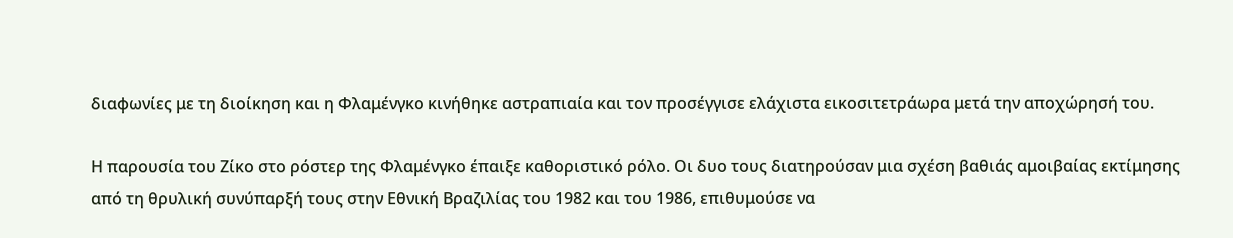διαφωνίες με τη διοίκηση και η Φλαμένγκο κινήθηκε αστραπιαία και τον προσέγγισε ελάχιστα εικοσιτετράωρα μετά την αποχώρησή του.

Η παρουσία του Ζίκο στο ρόστερ της Φλαμένγκο έπαιξε καθοριστικό ρόλο. Οι δυο τους διατηρούσαν μια σχέση βαθιάς αμοιβαίας εκτίμησης από τη θρυλική συνύπαρξή τους στην Εθνική Βραζιλίας του 1982 και του 1986, επιθυμούσε να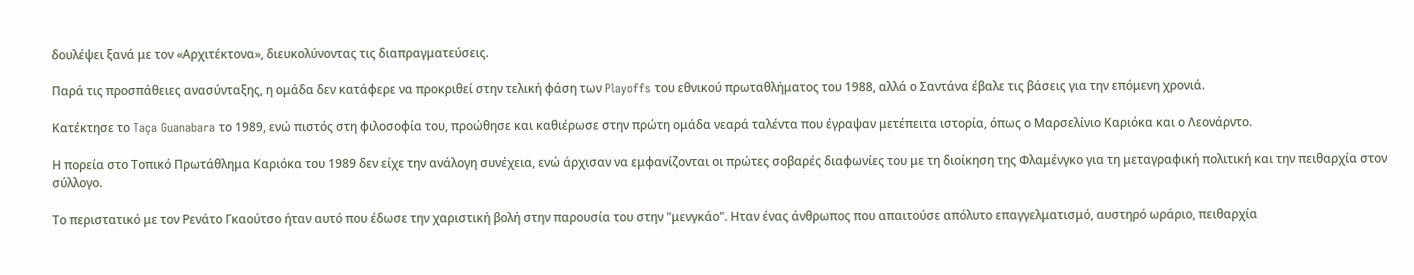δουλέψει ξανά με τον «Αρχιτέκτονα», διευκολύνοντας τις διαπραγματεύσεις.

Παρά τις προσπάθειες ανασύνταξης, η ομάδα δεν κατάφερε να προκριθεί στην τελική φάση των Playoffs του εθνικού πρωταθλήματος του 1988, αλλά ο Σαντάνα έβαλε τις βάσεις για την επόμενη χρονιά.

Κατέκτησε το Taça Guanabara το 1989, ενώ πιστός στη φιλοσοφία του, προώθησε και καθιέρωσε στην πρώτη ομάδα νεαρά ταλέντα που έγραψαν μετέπειτα ιστορία, όπως ο Μαρσελίνιο Καριόκα και ο Λεονάρντο.

Η πορεία στο Τοπικό Πρωτάθλημα Καριόκα του 1989 δεν είχε την ανάλογη συνέχεια, ενώ άρχισαν να εμφανίζονται οι πρώτες σοβαρές διαφωνίες του με τη διοίκηση της Φλαμένγκο για τη μεταγραφική πολιτική και την πειθαρχία στον σύλλογο.

Το περιστατικό με τον Ρενάτο Γκαούτσο ήταν αυτό που έδωσε την χαριστική βολή στην παρουσία του στην "μενγκάο". Ηταν ένας άνθρωπος που απαιτούσε απόλυτο επαγγελματισμό, αυστηρό ωράριο, πειθαρχία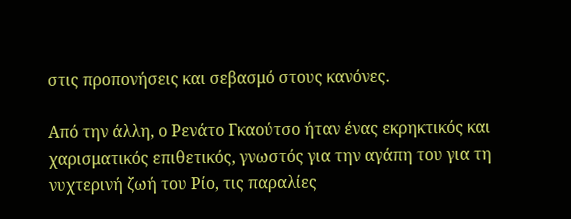στις προπονήσεις και σεβασμό στους κανόνες.

Από την άλλη, ο Ρενάτο Γκαούτσο ήταν ένας εκρηκτικός και χαρισματικός επιθετικός, γνωστός για την αγάπη του για τη νυχτερινή ζωή του Ρίο, τις παραλίες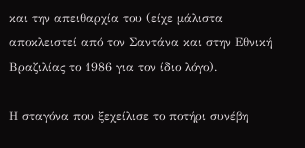και την απειθαρχία του (είχε μάλιστα αποκλειστεί από τον Σαντάνα και στην Εθνική Βραζιλίας το 1986 για τον ίδιο λόγο).

Η σταγόνα που ξεχείλισε το ποτήρι συνέβη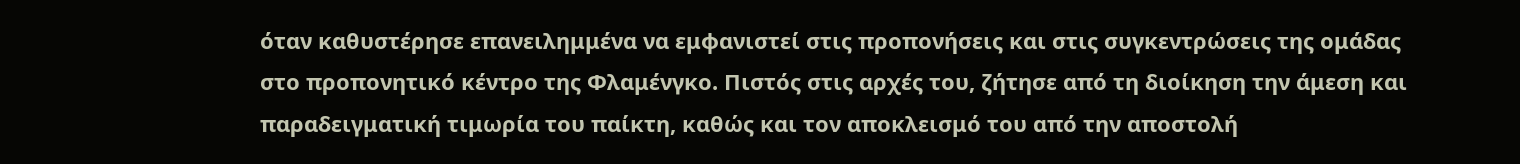όταν καθυστέρησε επανειλημμένα να εμφανιστεί στις προπονήσεις και στις συγκεντρώσεις της ομάδας στο προπονητικό κέντρο της Φλαμένγκο. Πιστός στις αρχές του, ζήτησε από τη διοίκηση την άμεση και παραδειγματική τιμωρία του παίκτη, καθώς και τον αποκλεισμό του από την αποστολή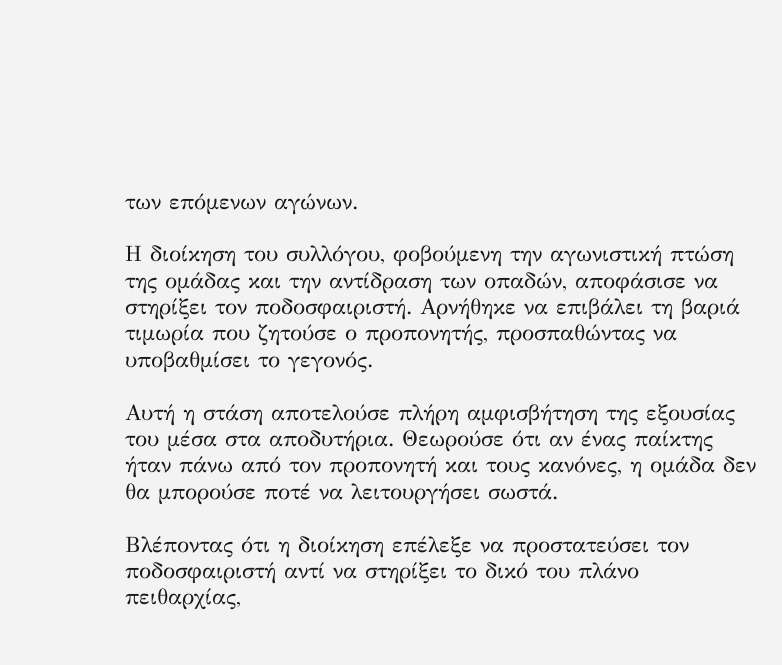των επόμενων αγώνων.

Η διοίκηση του συλλόγου, φοβούμενη την αγωνιστική πτώση της ομάδας και την αντίδραση των οπαδών, αποφάσισε να στηρίξει τον ποδοσφαιριστή. Αρνήθηκε να επιβάλει τη βαριά τιμωρία που ζητούσε ο προπονητής, προσπαθώντας να υποβαθμίσει το γεγονός.

Αυτή η στάση αποτελούσε πλήρη αμφισβήτηση της εξουσίας του μέσα στα αποδυτήρια. Θεωρούσε ότι αν ένας παίκτης ήταν πάνω από τον προπονητή και τους κανόνες, η ομάδα δεν θα μπορούσε ποτέ να λειτουργήσει σωστά.

Βλέποντας ότι η διοίκηση επέλεξε να προστατεύσει τον ποδοσφαιριστή αντί να στηρίξει το δικό του πλάνο πειθαρχίας,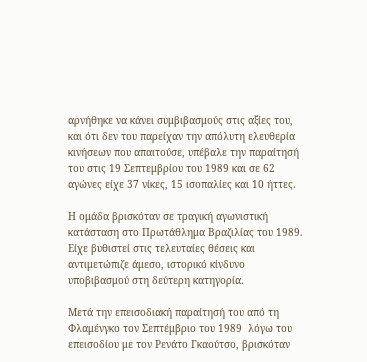αρνήθηκε να κάνει συμβιβασμούς στις αξίες του, και ότι δεν του παρείχαν την απόλυτη ελευθερία κινήσεων που απαιτούσε, υπέβαλε την παραίτησή του στις 19 Σεπτεμβρίου του 1989 και σε 62 αγώνες είχε 37 νίκες, 15 ισοπαλίες και 10 ήττες.

Η ομάδα βρισκόταν σε τραγική αγωνιστική κατάσταση στο Πρωτάθλημα Βραζιλίας του 1989. Είχε βυθιστεί στις τελευταίες θέσεις και αντιμετώπιζε άμεσο, ιστορικό κίνδυνο υποβιβασμού στη δεύτερη κατηγορία.

Μετά την επεισοδιακή παραίτησή του από τη Φλαμένγκο τον Σεπτέμβριο του 1989  λόγω του επεισοδίου με τον Ρενάτο Γκαούτσο, βρισκόταν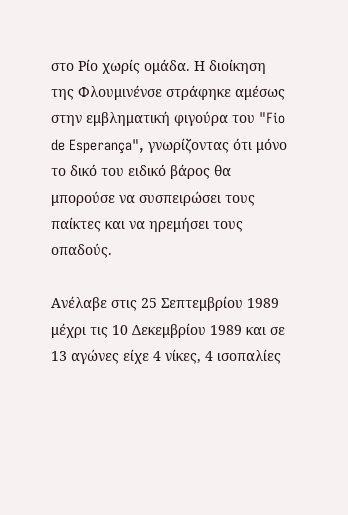στο Ρίο χωρίς ομάδα. Η διοίκηση της Φλουμινένσε στράφηκε αμέσως στην εμβληματική φιγούρα του "Fio de Esperança", γνωρίζοντας ότι μόνο το δικό του ειδικό βάρος θα μπορούσε να συσπειρώσει τους παίκτες και να ηρεμήσει τους οπαδούς.

Ανέλαβε στις 25 Σεπτεμβρίου 1989 μέχρι τις 10 Δεκεμβρίου 1989 και σε 13 αγώνες είχε 4 νίκες, 4 ισοπαλίες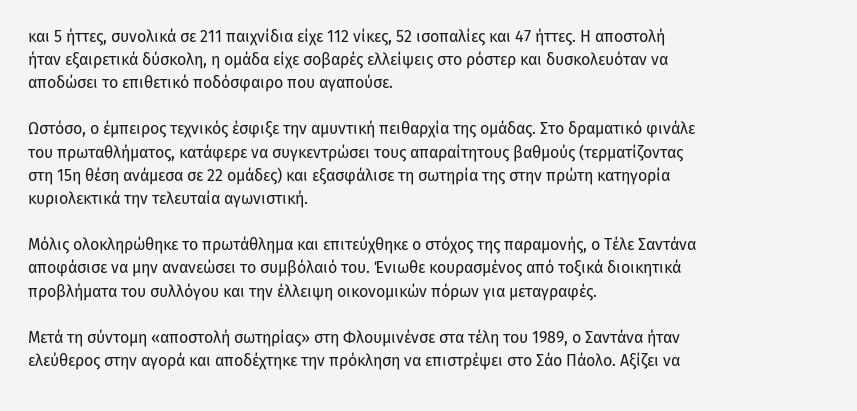και 5 ήττες, συνολικά σε 211 παιχνίδια είχε 112 νίκες, 52 ισοπαλίες και 47 ήττες. Η αποστολή ήταν εξαιρετικά δύσκολη, η ομάδα είχε σοβαρές ελλείψεις στο ρόστερ και δυσκολευόταν να αποδώσει το επιθετικό ποδόσφαιρο που αγαπούσε.

Ωστόσο, ο έμπειρος τεχνικός έσφιξε την αμυντική πειθαρχία της ομάδας. Στο δραματικό φινάλε του πρωταθλήματος, κατάφερε να συγκεντρώσει τους απαραίτητους βαθμούς (τερματίζοντας στη 15η θέση ανάμεσα σε 22 ομάδες) και εξασφάλισε τη σωτηρία της στην πρώτη κατηγορία κυριολεκτικά την τελευταία αγωνιστική.

Μόλις ολοκληρώθηκε το πρωτάθλημα και επιτεύχθηκε ο στόχος της παραμονής, ο Τέλε Σαντάνα αποφάσισε να μην ανανεώσει το συμβόλαιό του. Ένιωθε κουρασμένος από τοξικά διοικητικά προβλήματα του συλλόγου και την έλλειψη οικονομικών πόρων για μεταγραφές.

Μετά τη σύντομη «αποστολή σωτηρίας» στη Φλουμινένσε στα τέλη του 1989, ο Σαντάνα ήταν ελεύθερος στην αγορά και αποδέχτηκε την πρόκληση να επιστρέψει στο Σάο Πάολο. Αξίζει να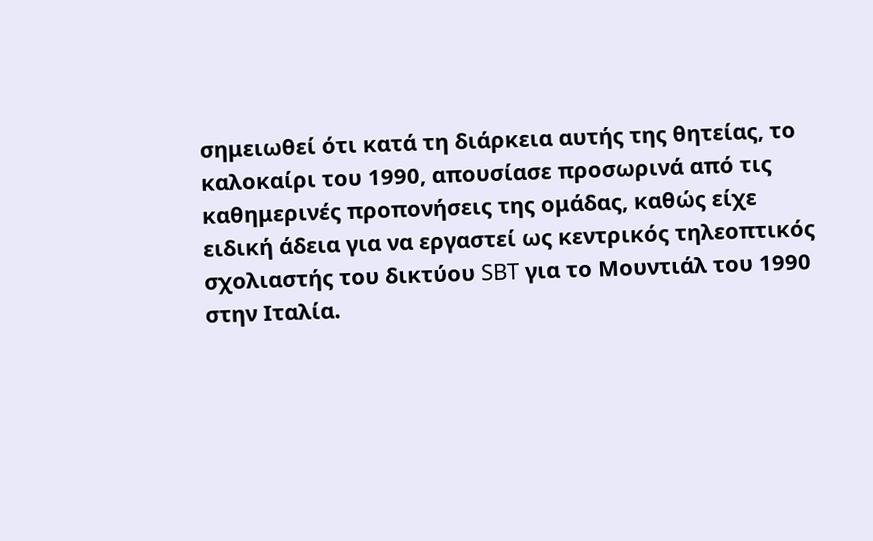σημειωθεί ότι κατά τη διάρκεια αυτής της θητείας, το καλοκαίρι του 1990, απουσίασε προσωρινά από τις καθημερινές προπονήσεις της ομάδας, καθώς είχε ειδική άδεια για να εργαστεί ως κεντρικός τηλεοπτικός σχολιαστής του δικτύου SBT για το Μουντιάλ του 1990 στην Ιταλία.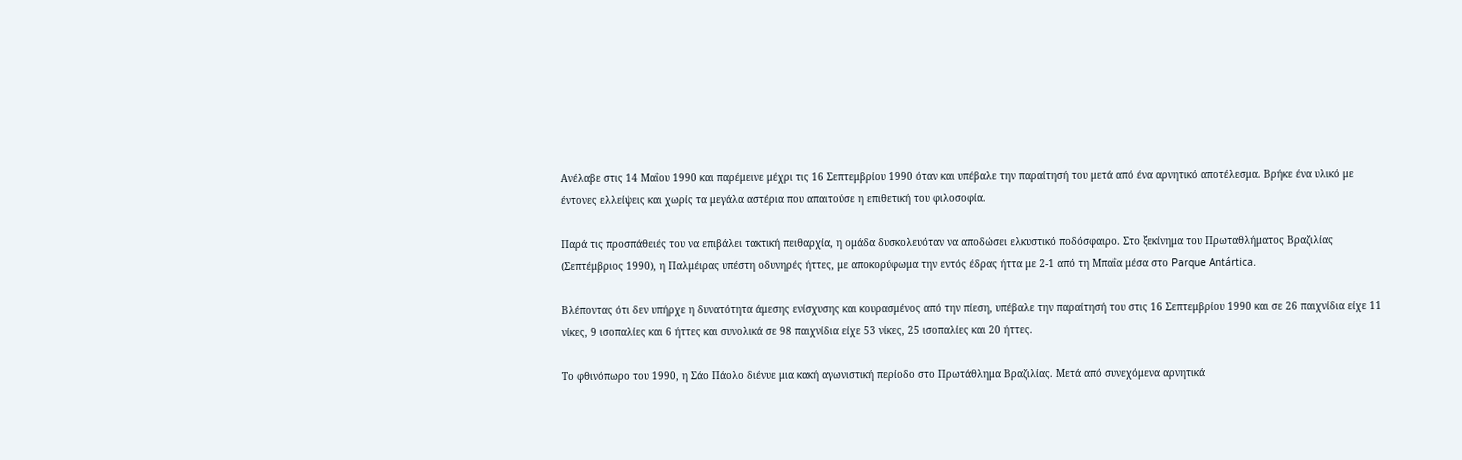Ανέλαβε στις 14 Μαΐου 1990 και παρέμεινε μέχρι τις 16 Σεπτεμβρίου 1990 όταν και υπέβαλε την παραίτησή του μετά από ένα αρνητικό αποτέλεσμα. Βρήκε ένα υλικό με έντονες ελλείψεις και χωρίς τα μεγάλα αστέρια που απαιτούσε η επιθετική του φιλοσοφία.

Παρά τις προσπάθειές του να επιβάλει τακτική πειθαρχία, η ομάδα δυσκολευόταν να αποδώσει ελκυστικό ποδόσφαιρο. Στο ξεκίνημα του Πρωταθλήματος Βραζιλίας (Σεπτέμβριος 1990), η Παλμέιρας υπέστη οδυνηρές ήττες, με αποκορύφωμα την εντός έδρας ήττα με 2-1 από τη Μπαΐα μέσα στο Parque Antártica.

Βλέποντας ότι δεν υπήρχε η δυνατότητα άμεσης ενίσχυσης και κουρασμένος από την πίεση, υπέβαλε την παραίτησή του στις 16 Σεπτεμβρίου 1990 και σε 26 παιχνίδια είχε 11 νίκες, 9 ισοπαλίες και 6 ήττες και συνολικά σε 98 παιχνίδια είχε 53 νίκες, 25 ισοπαλίες και 20 ήττες.

Το φθινόπωρο του 1990, η Σάο Πάολο διένυε μια κακή αγωνιστική περίοδο στο Πρωτάθλημα Βραζιλίας. Μετά από συνεχόμενα αρνητικά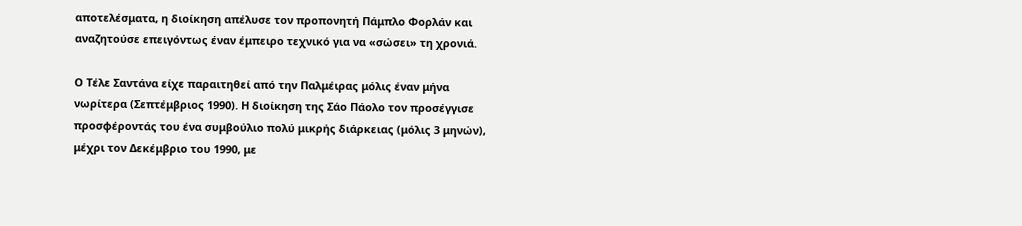αποτελέσματα, η διοίκηση απέλυσε τον προπονητή Πάμπλο Φορλάν και αναζητούσε επειγόντως έναν έμπειρο τεχνικό για να «σώσει» τη χρονιά.

Ο Τέλε Σαντάνα είχε παραιτηθεί από την Παλμέιρας μόλις έναν μήνα νωρίτερα (Σεπτέμβριος 1990). Η διοίκηση της Σάο Πάολο τον προσέγγισε προσφέροντάς του ένα συμβούλιο πολύ μικρής διάρκειας (μόλις 3 μηνών), μέχρι τον Δεκέμβριο του 1990, με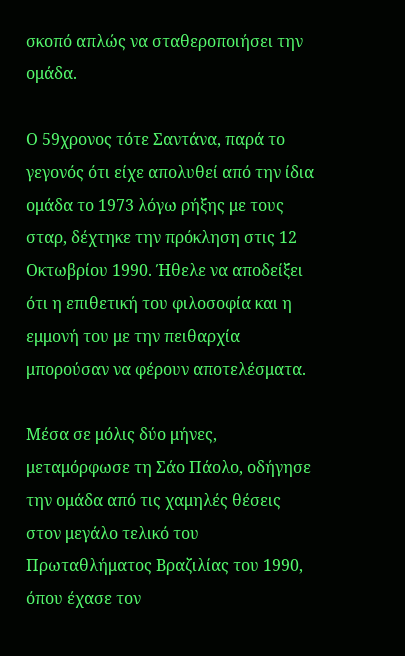σκοπό απλώς να σταθεροποιήσει την ομάδα.

Ο 59χρονος τότε Σαντάνα, παρά το γεγονός ότι είχε απολυθεί από την ίδια ομάδα το 1973 λόγω ρήξης με τους σταρ, δέχτηκε την πρόκληση στις 12 Οκτωβρίου 1990. Ήθελε να αποδείξει ότι η επιθετική του φιλοσοφία και η εμμονή του με την πειθαρχία μπορούσαν να φέρουν αποτελέσματα.

Μέσα σε μόλις δύο μήνες, μεταμόρφωσε τη Σάο Πάολο, οδήγησε την ομάδα από τις χαμηλές θέσεις στον μεγάλο τελικό του Πρωταθλήματος Βραζιλίας του 1990, όπου έχασε τον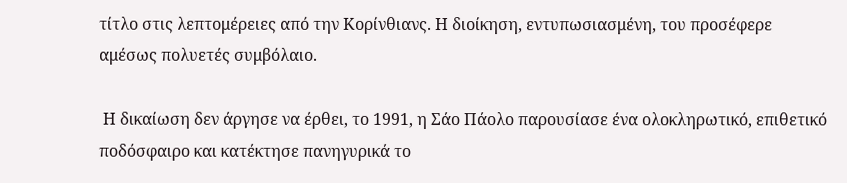τίτλο στις λεπτομέρειες από την Κορίνθιανς. Η διοίκηση, εντυπωσιασμένη, του προσέφερε αμέσως πολυετές συμβόλαιο.

 Η δικαίωση δεν άργησε να έρθει, το 1991, η Σάο Πάολο παρουσίασε ένα ολοκληρωτικό, επιθετικό ποδόσφαιρο και κατέκτησε πανηγυρικά το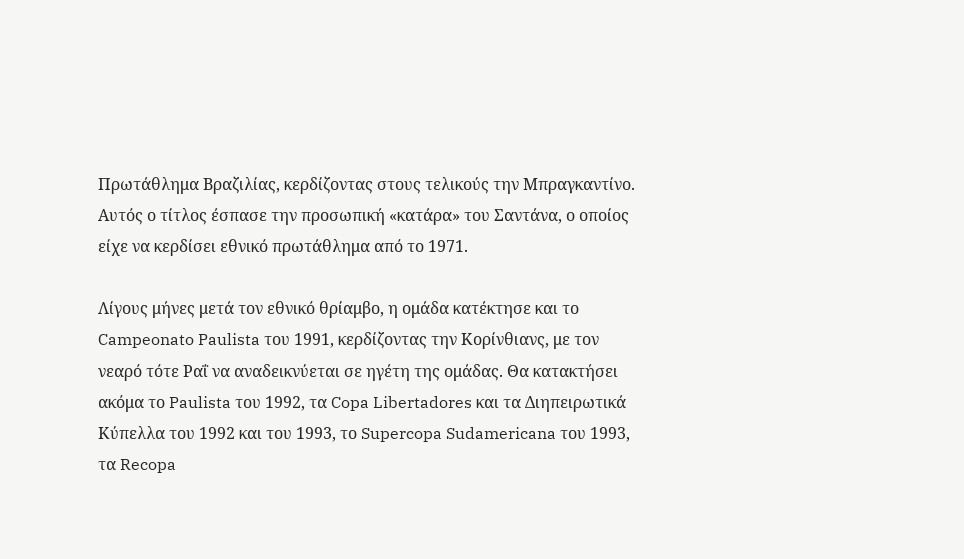Πρωτάθλημα Βραζιλίας, κερδίζοντας στους τελικούς την Μπραγκαντίνο. Αυτός ο τίτλος έσπασε την προσωπική «κατάρα» του Σαντάνα, ο οποίος είχε να κερδίσει εθνικό πρωτάθλημα από το 1971.

Λίγους μήνες μετά τον εθνικό θρίαμβο, η ομάδα κατέκτησε και το Campeonato Paulista του 1991, κερδίζοντας την Κορίνθιανς, με τον νεαρό τότε Ραΐ να αναδεικνύεται σε ηγέτη της ομάδας. Θα κατακτήσει ακόμα το Paulista του 1992, τα Copa Libertadores και τα Διηπειρωτικά Κύπελλα του 1992 και του 1993, το Supercopa Sudamericana του 1993, τα Recopa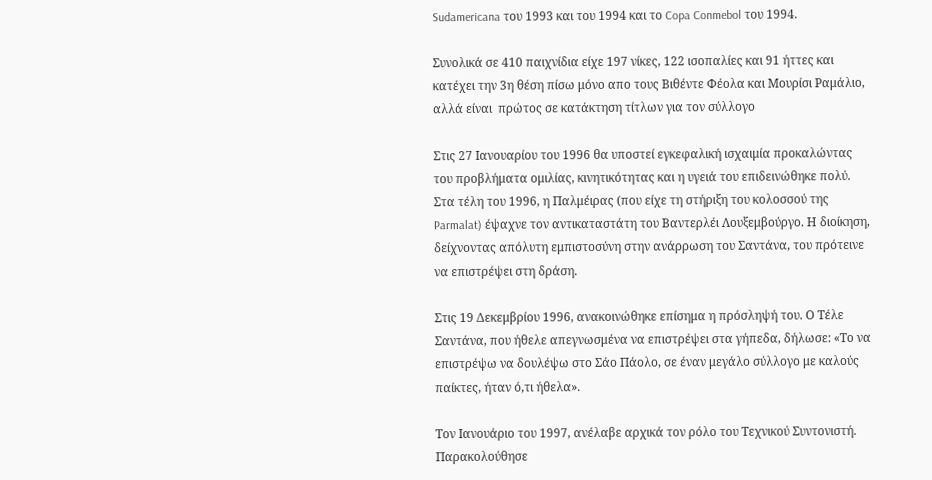Sudamericana του 1993 και του 1994 και το Copa Conmebol του 1994.

Συνολικά σε 410 παιχνίδια είχε 197 νίκες, 122 ισοπαλίες και 91 ήττες και κατέχει την 3η θέση πίσω μόνο απο τους Βιθέντε Φέολα και Μουρίσι Ραμάλιο, αλλά είναι  πρώτος σε κατάκτηση τίτλων για τον σύλλογο

Στις 27 Ιανουαρίου του 1996 θα υποστεί εγκεφαλική ισχαιμία προκαλώντας του προβλήματα ομιλίας, κινητικότητας και η υγειά του επιδεινώθηκε πολύ. Στα τέλη του 1996, η Παλμέιρας (που είχε τη στήριξη του κολοσσού της Parmalat) έψαχνε τον αντικαταστάτη του Βαντερλέι Λουξεμβούργο. Η διοίκηση, δείχνοντας απόλυτη εμπιστοσύνη στην ανάρρωση του Σαντάνα, του πρότεινε να επιστρέψει στη δράση.

Στις 19 Δεκεμβρίου 1996, ανακοινώθηκε επίσημα η πρόσληψή του. Ο Τέλε Σαντάνα, που ήθελε απεγνωσμένα να επιστρέψει στα γήπεδα, δήλωσε: «Το να επιστρέψω να δουλέψω στο Σάο Πάολο, σε έναν μεγάλο σύλλογο με καλούς παίκτες, ήταν ό,τι ήθελα».

Τον Ιανουάριο του 1997, ανέλαβε αρχικά τον ρόλο του Τεχνικού Συντονιστή. Παρακολούθησε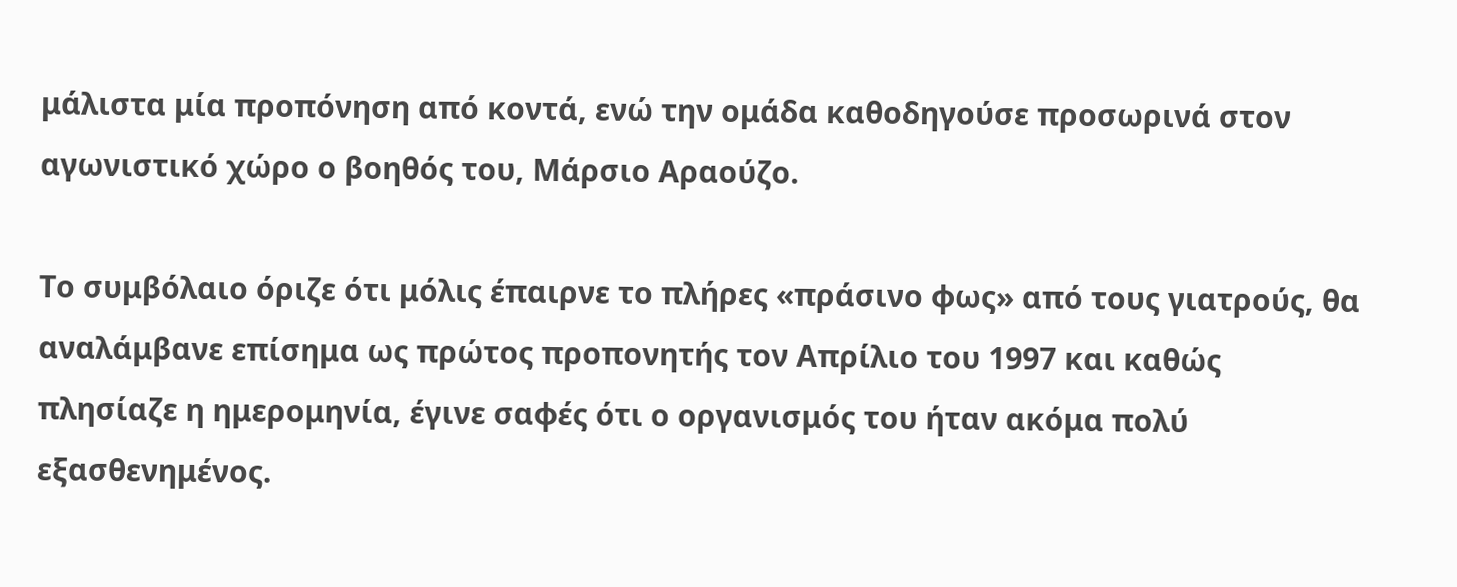μάλιστα μία προπόνηση από κοντά, ενώ την ομάδα καθοδηγούσε προσωρινά στον αγωνιστικό χώρο ο βοηθός του, Μάρσιο Αραούζο.

Το συμβόλαιο όριζε ότι μόλις έπαιρνε το πλήρες «πράσινο φως» από τους γιατρούς, θα αναλάμβανε επίσημα ως πρώτος προπονητής τον Απρίλιο του 1997 και καθώς πλησίαζε η ημερομηνία, έγινε σαφές ότι ο οργανισμός του ήταν ακόμα πολύ εξασθενημένος.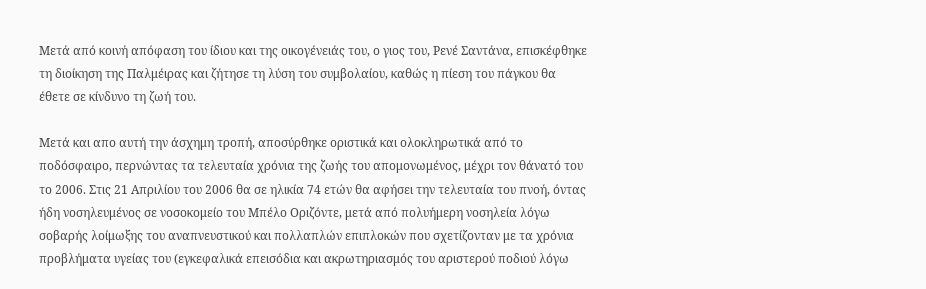Μετά από κοινή απόφαση του ίδιου και της οικογένειάς του, ο γιος του, Ρενέ Σαντάνα, επισκέφθηκε τη διοίκηση της Παλμέιρας και ζήτησε τη λύση του συμβολαίου, καθώς η πίεση του πάγκου θα έθετε σε κίνδυνο τη ζωή του.

Μετά και απο αυτή την άσχημη τροπή, αποσύρθηκε οριστικά και ολοκληρωτικά από το ποδόσφαιρο, περνώντας τα τελευταία χρόνια της ζωής του απομονωμένος, μέχρι τον θάνατό του το 2006. Στις 21 Απριλίου του 2006 θα σε ηλικία 74 ετών θα αφήσει την τελευταία του πνοή, όντας ήδη νοσηλευμένος σε νοσοκομείο του Μπέλο Οριζόντε, μετά από πολυήμερη νοσηλεία λόγω σοβαρής λοίμωξης του αναπνευστικού και πολλαπλών επιπλοκών που σχετίζονταν με τα χρόνια προβλήματα υγείας του (εγκεφαλικά επεισόδια και ακρωτηριασμός του αριστερού ποδιού λόγω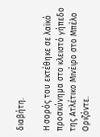διαβήτη.

Η σορός του εκτέθηκε σε λαϊκό προσκύνημα στο κλειστό γήπεδο της Ατλέτικο Μινέιρο στο Μπέλο Οριζόντε.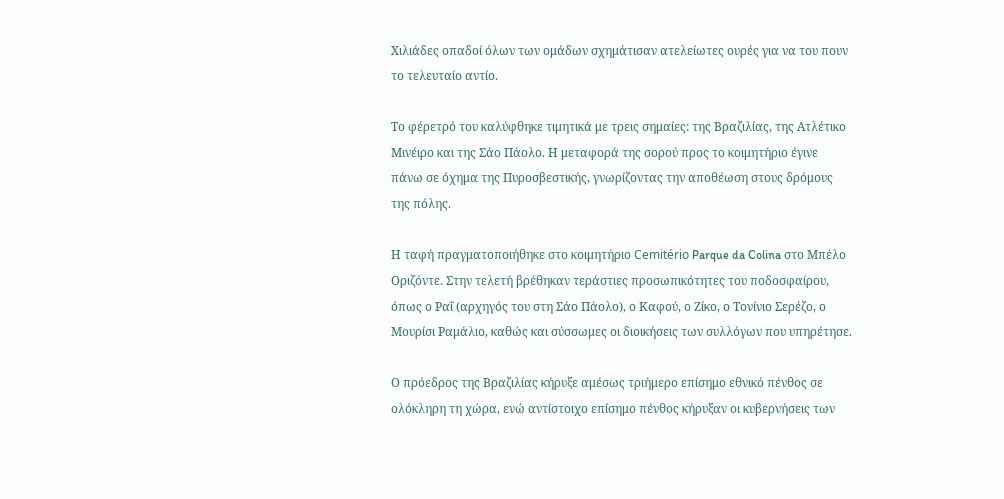Χιλιάδες οπαδοί όλων των ομάδων σχημάτισαν ατελείωτες ουρές για να του πουν το τελευταίο αντίο.

Το φέρετρό του καλύφθηκε τιμητικά με τρεις σημαίες: της Βραζιλίας, της Ατλέτικο Μινέιρο και της Σάο Πάολο. Η μεταφορά της σορού προς το κοιμητήριο έγινε πάνω σε όχημα της Πυροσβεστικής, γνωρίζοντας την αποθέωση στους δρόμους της πόλης.

Η ταφή πραγματοποιήθηκε στο κοιμητήριο Cemitério Parque da Colina στο Μπέλο Οριζόντε. Στην τελετή βρέθηκαν τεράστιες προσωπικότητες του ποδοσφαίρου, όπως ο Ραΐ (αρχηγός του στη Σάο Πάολο), ο Καφού, ο Ζίκο, ο Τονίνιο Σερέζο, ο Μουρίσι Ραμάλιο, καθώς και σύσσωμες οι διοικήσεις των συλλόγων που υπηρέτησε.

Ο πρόεδρος της Βραζιλίας κήρυξε αμέσως τριήμερο επίσημο εθνικό πένθος σε ολόκληρη τη χώρα, ενώ αντίστοιχο επίσημο πένθος κήρυξαν οι κυβερνήσεις των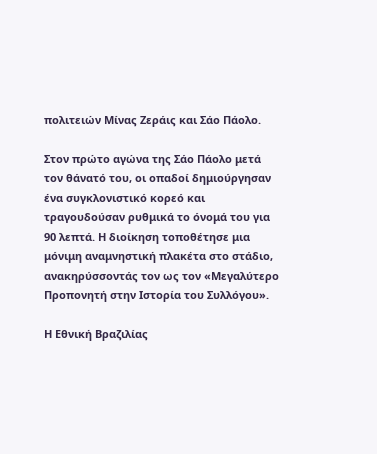πολιτειών Μίνας Ζεράις και Σάο Πάολο.

Στον πρώτο αγώνα της Σάο Πάολο μετά τον θάνατό του, οι οπαδοί δημιούργησαν ένα συγκλονιστικό κορεό και τραγουδούσαν ρυθμικά το όνομά του για 90 λεπτά. Η διοίκηση τοποθέτησε μια μόνιμη αναμνηστική πλακέτα στο στάδιο, ανακηρύσσοντάς τον ως τον «Μεγαλύτερο Προπονητή στην Ιστορία του Συλλόγου».

Η Εθνική Βραζιλίας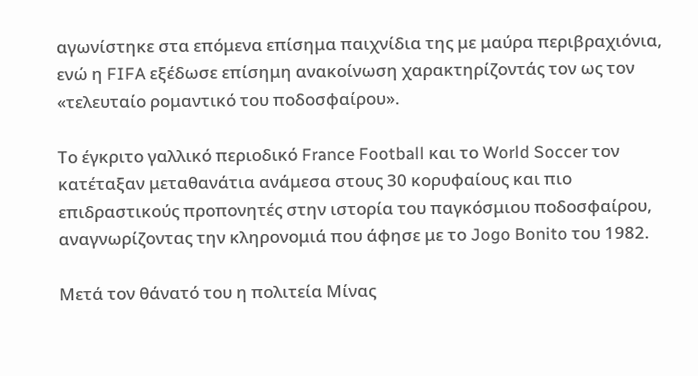αγωνίστηκε στα επόμενα επίσημα παιχνίδια της με μαύρα περιβραχιόνια, ενώ η FIFA εξέδωσε επίσημη ανακοίνωση χαρακτηρίζοντάς τον ως τον «τελευταίο ρομαντικό του ποδοσφαίρου».

Το έγκριτο γαλλικό περιοδικό France Football και το World Soccer τον κατέταξαν μεταθανάτια ανάμεσα στους 30 κορυφαίους και πιο επιδραστικούς προπονητές στην ιστορία του παγκόσμιου ποδοσφαίρου, αναγνωρίζοντας την κληρονομιά που άφησε με το Jogo Bonito του 1982.

Μετά τον θάνατό του η πολιτεία Μίνας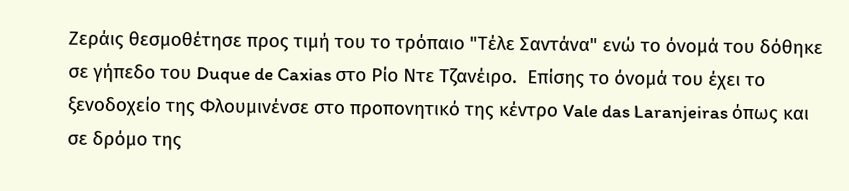Ζεράις θεσμοθέτησε προς τιμή του το τρόπαιο "Τέλε Σαντάνα" ενώ το όνομά του δόθηκε  σε γήπεδο του Duque de Caxias στο Ρίο Ντε Τζανέιρο.  Επίσης το όνομά του έχει το ξενοδοχείο της Φλουμινένσε στο προπονητικό της κέντρο Vale das Laranjeiras όπως και σε δρόμο της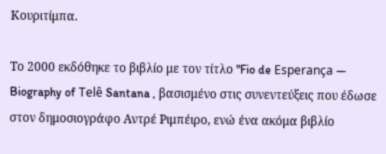Κουριτίμπα.

Το 2000 εκδόθηκε το βιβλίο με τον τίτλο "Fio de Esperança — Biography of Telê Santana , βασισμένο στις συνεντεύξεις που έδωσε στον δημοσιογράφο Αντρέ Ριμπέιρο, ενώ ένα ακόμα βιβλίο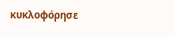κυκλοφόρησε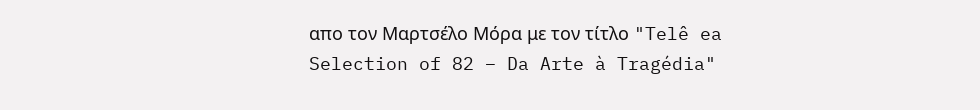απο τον Μαρτσέλο Μόρα με τον τίτλο "Telê ea Selection of 82 – Da Arte à Tragédia"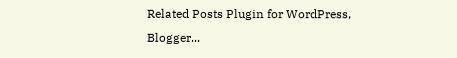Related Posts Plugin for WordPress, Blogger...